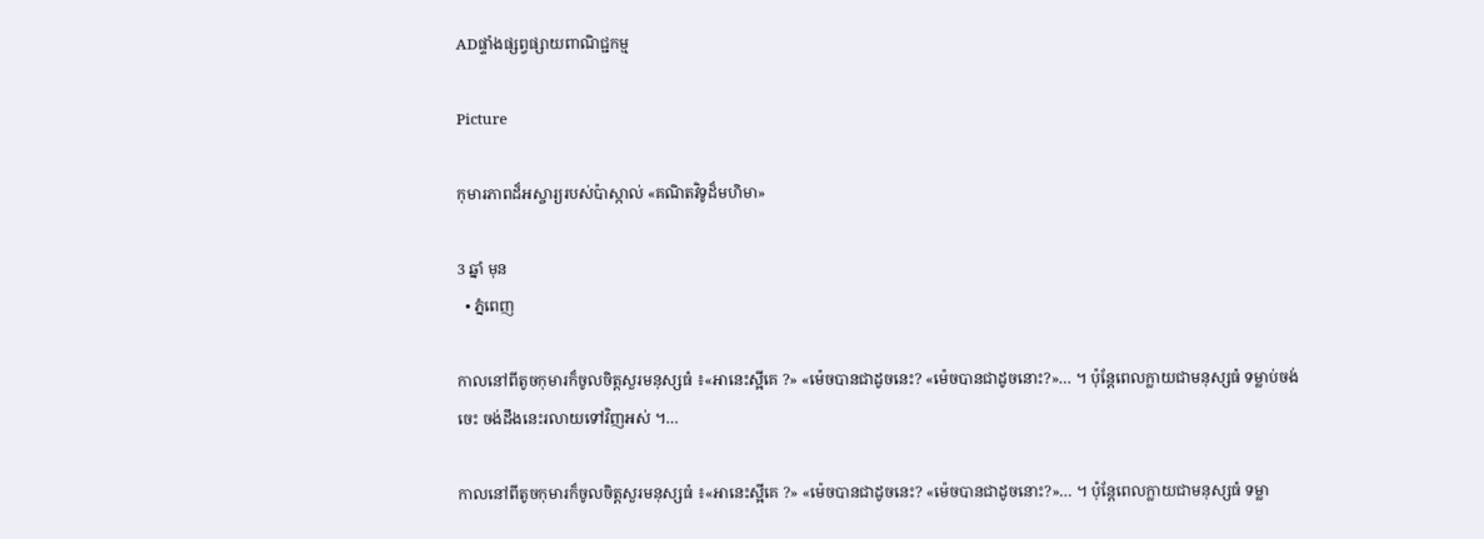ADផ្ទាំងផ្សព្វផ្សាយពាណិជ្ជកម្ម

Picture

កុមារភាពដ៏អស្ចារ្យរបស់ប៉ាស្កាល់ «គណិតវិទូដ៏មហិមា»

3 ឆ្នាំ មុន
  • ភ្នំពេញ

កាលនៅពីតូចកុមារក៏ចូលចិត្តសួរមនុស្សធំ ៖«អានេះស្អីគេ ?» «ម៉េចបានជាដូចនេះ? «ម៉េចបានជាដូចនោះ?»… ។ ប៉ុន្តែពេលក្លាយជាមនុស្សធំ ទម្លាប់ចង់ចេះ ចង់ដឹងនេះរលាយទៅវិញអស់ ។…

កាលនៅពីតូចកុមារក៏ចូលចិត្តសួរមនុស្សធំ ៖«អានេះស្អីគេ ?» «ម៉េចបានជាដូចនេះ? «ម៉េចបានជាដូចនោះ?»… ។ ប៉ុន្តែពេលក្លាយជាមនុស្សធំ ទម្លា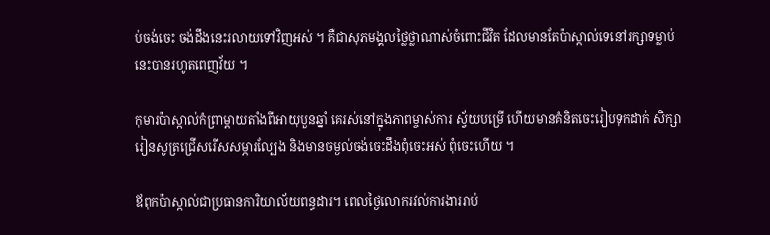ប់ចង់ចេះ ចង់ដឹងនេះរលាយទៅវិញអស់ ។ គឺជាសុភមង្គលថ្លៃថ្លាណាស់ចំពោះជីវិត ដែលមានតែប៉ាស្កាល់ទេនៅរក្សាទម្លាប់នេះបានរហូតពេញវ័យ ។

កុមារប៉ាស្កាល់កំព្រាម្តាយតាំងពីអាយុបួនឆ្នាំ គេរស់នៅក្នុងភាពម្ចាស់ការ ស្វ័យបម្រើ ហើយមានគំនិតចេះរៀបទុកដាក់ សិក្សារៀនសូត្រជ្រើសរើសសម្ភារល្បែង និងមានចម្ងល់ចង់ចេះដឹងពុំចេះអស់ ពុំចេះហើយ ។

ឪពុកប៉ាស្កាល់ជាប្រធានការិយាល័យពន្ធដារ។ ពេលថ្ងៃលោករវល់ការងាររាប់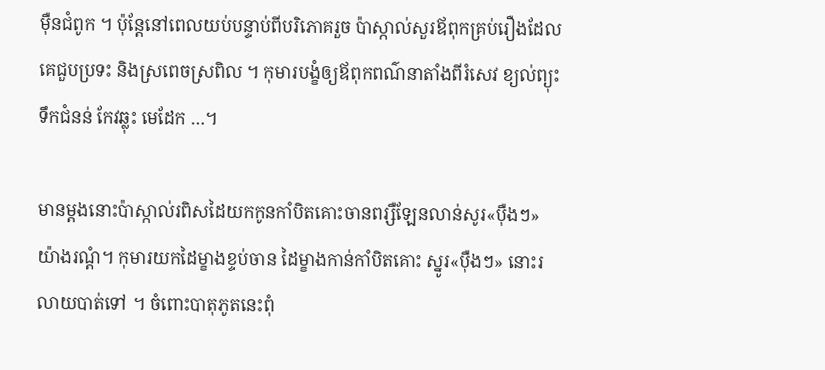ម៉ឺនជំពូក ។ ប៉ុន្តែនៅពេលយប់បន្ទាប់ពីបរិភោគរួច ប៉ាស្កាល់សួរឪពុកគ្រប់រឿងដែលគេជួបប្រទះ និងស្រពេចស្រពិល ។ កុមារបង្ខំឲ្យឪពុកពណ៌នាតាំងពីរំសេវ ខ្យល់ព្យុះ ទឹកជំនន់ កែវឆ្លុះ មេដែក …។

មានម្តងនោះប៉ាស្កាល់រពិសដៃយកកូនកាំបិតគោះចានពរ្សឺឡែនលាន់សូរ«ប៉ឺងៗ» យ៉ាងរណ្តំ។ កុមារយកដៃម្ខាងខ្ទប់ចាន ដៃម្ខាងកាន់កាំបិតគោះ ស្នូរ«ប៉ឺងៗ» នោះរលាយបាត់ទៅ ។ ចំពោះបាតុភូតនេះពុំ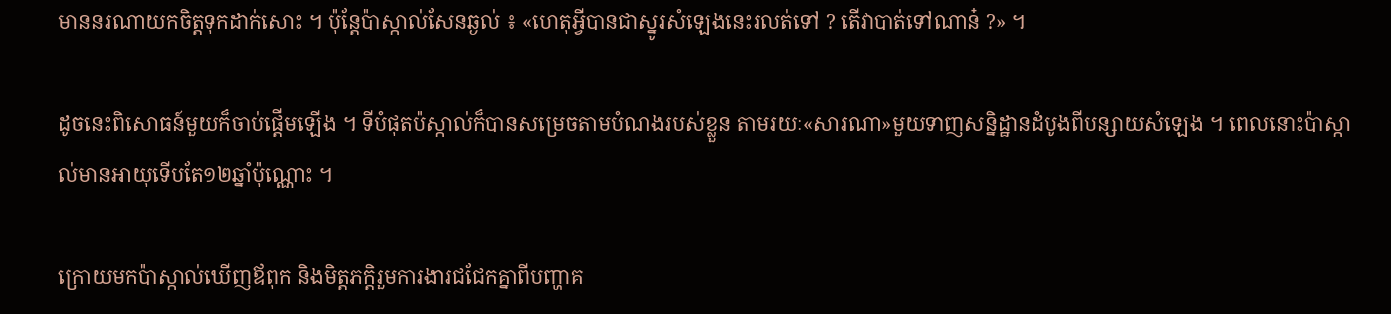មាននរណាយកចិត្តទុកដាក់សោះ ។ ប៉ុន្តែប៉ាស្កាល់សែនឆ្ងល់ ៖ «ហេតុអ្វីបានជាស្នូរសំឡេងនេះរលត់ទៅ ? តើវាបាត់ទៅណាន៎ ?» ។

ដូចនេះពិសោធន៍មួយក៏ចាប់ផ្តើមឡើង ។ ទីបំផុតប៉ស្កាល់ក៏បានសម្រេចតាមបំណងរបស់ខ្លួន តាមរយៈ«សារណា»មួយទាញសន្និដ្ឋានដំបូងពីបន្សាយសំឡេង ។ ពេលនោះប៉ាស្កាល់មានអាយុទើបតែ១២ឆ្នាំប៉ុណ្ណោះ ។

ក្រោយមកប៉ាស្កាល់ឃើញឪពុក និងមិត្តភក្តិរួមការងារជជែកគ្នាពីបញ្ហាគ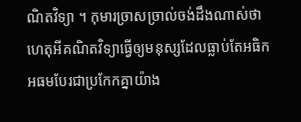ណិតវិទ្យា ។ កុមារច្រាសច្រាល់ចង់ដឹងណាស់ថាហេតុអីគណិតវិទ្យាធ្វើឲ្យមនុស្សដែលធ្លាប់តែអធិកអធមបែរជាប្រកែកគ្នាយ៉ាង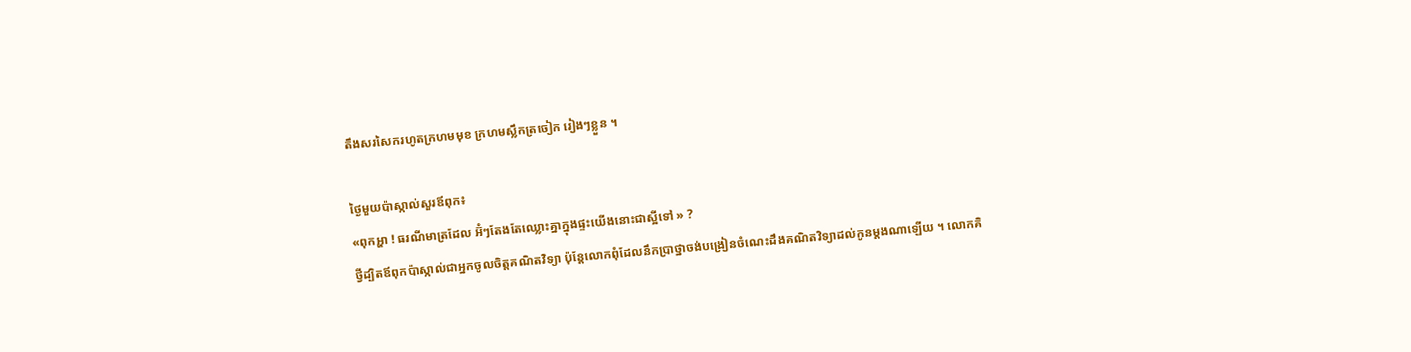តឹងសរសៃករហូតក្រហមមុខ ក្រហមស្លឹកត្រចៀក រៀងៗខ្លួន ។

ថ្ងៃមួយប៉ាស្កាល់សួរឪពុក៖
«ពុកអ្ហា ! ធរណីមាត្រដែល អ៊ំៗតែងតែឈ្លោះគ្នាក្នុងផ្ទះយើងនោះជាស្អីទៅ » ?
ថ្វីដ្បិតឪពុកប៉ាស្កាល់ជាអ្នកចូលចិត្តគណិតវិទ្យា ប៉ុន្តែលោកពុំដែលនឹកប្រាថ្នាចង់បង្រៀនចំណេះដឹងគណិតវិទ្យាដល់កូនម្តងណាឡើយ ។ លោកគិ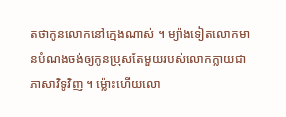តថាកូនលោកនៅក្មេងណាស់ ។ ម្យ៉ាងទៀតលោកមានបំណងចង់ឲ្យកូនប្រុសតែមួយរបស់លោកក្លាយជាភាសាវិទូវិញ ។ ម្ល៉ោះហើយលោ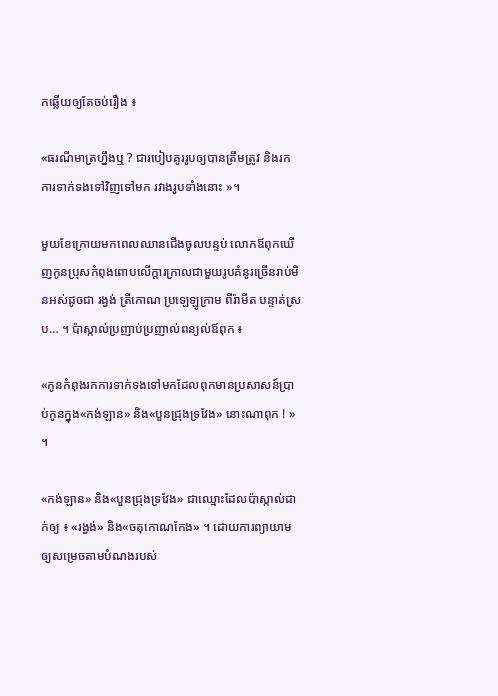កឆ្លើយឲ្យតែចប់រឿង ៖

«ធរណីមាត្រហ្នឹងឬ ? ជារបៀបគូររូបឲ្យបានត្រឹមត្រូវ និងរកការទាក់ទងទៅវិញទៅមក រវាងរូបទាំងនោះ »។

មួយខែក្រោយមកពេលឈានជើងចូលបន្ទប់ លោកឪពុកឃើញកូនប្រុសកំពុងពោបលើក្តារក្រាលជាមួយរូបគំនូរច្រើនរាប់មិនអស់ដូចជា រង្វង់ ត្រីកោណ ប្រឡេឡូក្រាម ពីរ៉ាមីត បន្ទាត់ស្រប… ។ ប៉ាស្កាល់ប្រញាប់ប្រញាល់ពន្យល់ឪពុក ៖

«កូនកំពុងរកការទាក់ទងទៅមកដែលពុកមានប្រសាសន៍ប្រាប់កូនក្នុង«កង់ឡាន» និង«បួនជ្រុងទ្រវែង» នោះណាពុក ! » ។

«កង់ឡាន» និង«បួនជ្រុងទ្រវែង» ជាឈ្មោះដែលប៉ាស្កាល់ដាក់ឲ្យ ៖ «រង្វង់» និង«ចតុកោណកែង» ។ ដោយការព្យាយាមឲ្យសម្រេចតាមបំណងរបស់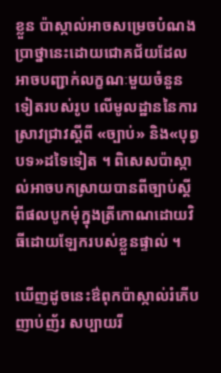ខ្លួន ប៉ាស្កាល់អាចសម្រេចបំណងប្រាថ្នានេះដោយជោគជ័យដែលអាចបញ្ជាក់លក្ខណៈមួយចំនួនទៀតរបស់រូប លើមូលដ្ឋាននៃការស្រាវជ្រាវស្តីពី «ច្បាប់» និង«បុព្វបទ»ដទៃទៀត ។ ពិសេសប៉ាស្កាល់អាចបកស្រាយបានពីច្បាប់ស្តីពីផលបូកមុំក្នុងត្រីកោណដោយវិធីដោយឡែករបស់ខ្លួនផ្ទាល់ ។

ឃើញដូចនេះឳពុកប៉ាស្កាល់រំភើបញាប់ញ័រ សប្បាយរី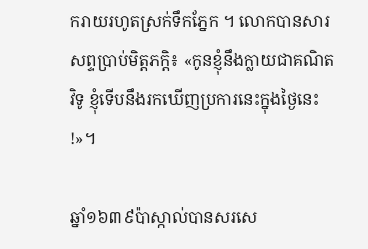ករាយរហូតស្រក់ទឹកភ្នែក ។ លោកបានសារសព្ទប្រាប់មិត្តភក្តិ៖ «កូនខ្ញុំនឹងក្លាយជាគណិតវិទូ ខ្ញុំទើបនឹងរកឃើញប្រការនេះក្នុងថ្ងៃនេះ !»។

ឆ្នាំ១៦៣៩ប៉ាស្កាល់បានសរសេ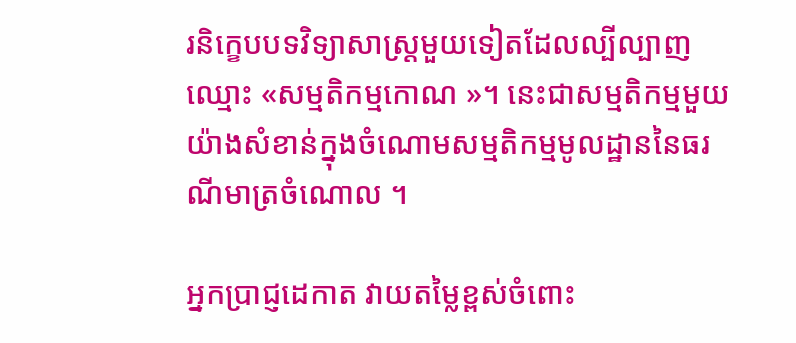រនិក្ខេបបទវិទ្យាសាស្ត្រមួយទៀតដែលល្បីល្បាញឈ្មោះ «សម្មតិកម្មកោណ »។ នេះជាសម្មតិកម្មមួយយ៉ាងសំខាន់ក្នុងចំណោមសម្មតិកម្មមូលដ្ឋាននៃធរណីមាត្រចំណោល ។

អ្នកប្រាជ្ញដេកាត វាយតម្លៃខ្ពស់ចំពោះ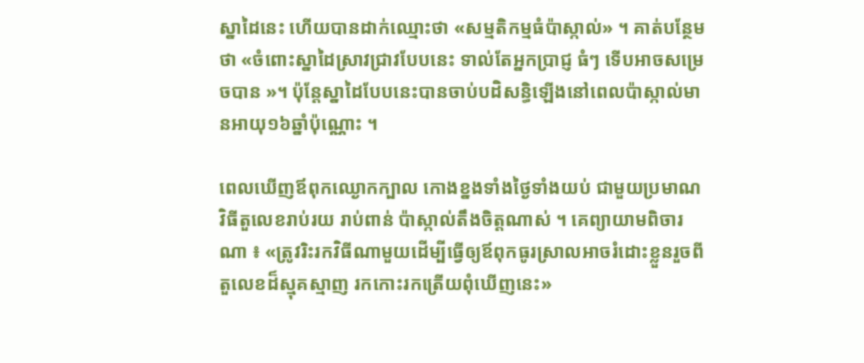ស្នាដៃនេះ ហើយបានដាក់ឈ្មោះថា «សម្មតិកម្មធំប៉ាស្កាល់» ។ គាត់បន្ថែមថា «ចំពោះស្នាដៃស្រាវជ្រាវបែបនេះ ទាល់តែអ្នកប្រាជ្ញ ធំៗ ទើបអាចសម្រេចបាន »។ ប៉ុន្តែស្នាដៃបែបនេះបានចាប់បដិសន្ធិឡើងនៅពេលប៉ាស្កាល់មានអាយុ១៦ឆ្នាំប៉ុណ្ណោះ ។

ពេលឃើញឪពុកឈ្ងោកក្បាល កោងខ្នងទាំងថ្ងៃទាំងយប់ ជាមួយប្រមាណវិធីតួលេខរាប់រយ រាប់ពាន់ ប៉ាស្កាល់តឹងចិត្តណាស់ ។ គេព្យាយាមពិចារណា ៖ «ត្រូវរិះរកវិធីណាមួយដើម្បីធ្វើឲ្យឪពុកធូរស្រាលអាចរំដោះខ្លួនរួចពីតួលេខដ៏ស្មុគស្មាញ រកកោះរកត្រើយពុំឃើញនេះ»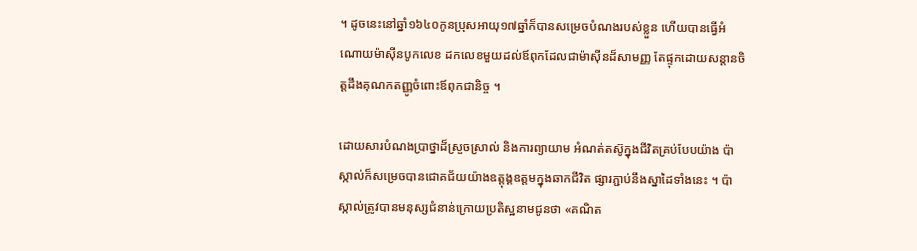។ ដូចនេះនៅឆ្នាំ១៦៤០កូនប្រុសអាយុ១៧ឆ្នាំក៏បានសម្រេចបំណងរបស់ខ្លួន ហើយបានធ្វើអំណោយម៉ាស៊ីនបូកលេខ ដកលេខមួយដល់ឪពុកដែលជាម៉ាស៊ីនដ៏សាមញ្ញ តែផ្ទុកដោយសន្តានចិត្តដឹងគុណកតញ្ញូចំពោះឪពុកជានិច្ច ។

ដោយសារបំណងប្រាថ្នាដ៏ស្រួចស្រាល់ និងការព្យាយាម អំណត់តស៊ូក្នុងជីវិតគ្រប់បែបយ៉ាង ប៉ាស្កាល់ក៏សម្រេចបានជោគជ័យយ៉ាងឧត្តុង្គឧត្តមក្នុងឆាកជីវិត ផ្សារភ្ជាប់នឹងស្នាដៃទាំងនេះ ។ ប៉ាស្កាល់ត្រូវបានមនុស្សជំនាន់ក្រោយប្រតិស្ឋនាមជូនថា «គណិត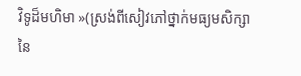វិទូដ៏មហិមា »(ស្រង់ពីសៀវភៅថ្នាក់មធ្យមសិក្សានៃ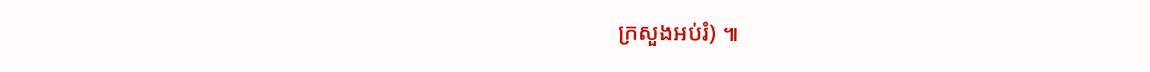ក្រសួងអប់រំ) ៕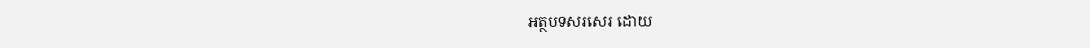អត្ថបទសរសេរ ដោយ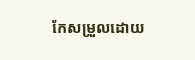កែសម្រួលដោយ